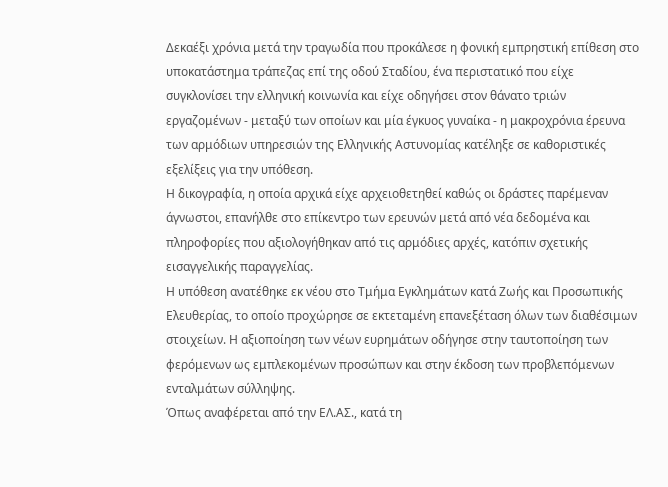Δεκαέξι χρόνια μετά την τραγωδία που προκάλεσε η φονική εμπρηστική επίθεση στο υποκατάστημα τράπεζας επί της οδού Σταδίου, ένα περιστατικό που είχε συγκλονίσει την ελληνική κοινωνία και είχε οδηγήσει στον θάνατο τριών εργαζομένων - μεταξύ των οποίων και μία έγκυος γυναίκα - η μακροχρόνια έρευνα των αρμόδιων υπηρεσιών της Ελληνικής Αστυνομίας κατέληξε σε καθοριστικές εξελίξεις για την υπόθεση.
Η δικογραφία, η οποία αρχικά είχε αρχειοθετηθεί καθώς οι δράστες παρέμεναν άγνωστοι, επανήλθε στο επίκεντρο των ερευνών μετά από νέα δεδομένα και πληροφορίες που αξιολογήθηκαν από τις αρμόδιες αρχές, κατόπιν σχετικής εισαγγελικής παραγγελίας.
Η υπόθεση ανατέθηκε εκ νέου στο Τμήμα Εγκλημάτων κατά Ζωής και Προσωπικής Ελευθερίας, το οποίο προχώρησε σε εκτεταμένη επανεξέταση όλων των διαθέσιμων στοιχείων. Η αξιοποίηση των νέων ευρημάτων οδήγησε στην ταυτοποίηση των φερόμενων ως εμπλεκομένων προσώπων και στην έκδοση των προβλεπόμενων ενταλμάτων σύλληψης.
Όπως αναφέρεται από την ΕΛ.ΑΣ., κατά τη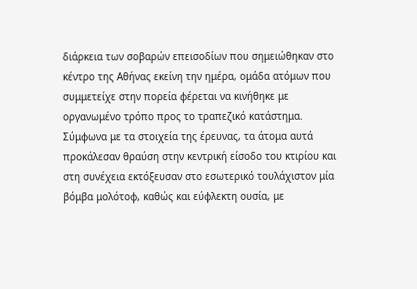διάρκεια των σοβαρών επεισοδίων που σημειώθηκαν στο κέντρο της Αθήνας εκείνη την ημέρα, ομάδα ατόμων που συμμετείχε στην πορεία φέρεται να κινήθηκε με οργανωμένο τρόπο προς το τραπεζικό κατάστημα.
Σύμφωνα με τα στοιχεία της έρευνας, τα άτομα αυτά προκάλεσαν θραύση στην κεντρική είσοδο του κτιρίου και στη συνέχεια εκτόξευσαν στο εσωτερικό τουλάχιστον μία βόμβα μολότοφ, καθώς και εύφλεκτη ουσία, με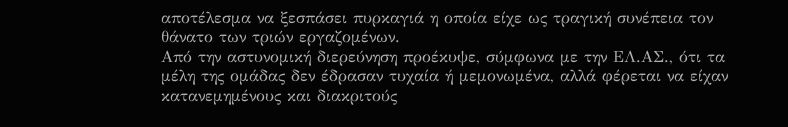αποτέλεσμα να ξεσπάσει πυρκαγιά η οποία είχε ως τραγική συνέπεια τον θάνατο των τριών εργαζομένων.
Από την αστυνομική διερεύνηση προέκυψε, σύμφωνα με την ΕΛ.ΑΣ., ότι τα μέλη της ομάδας δεν έδρασαν τυχαία ή μεμονωμένα, αλλά φέρεται να είχαν κατανεμημένους και διακριτούς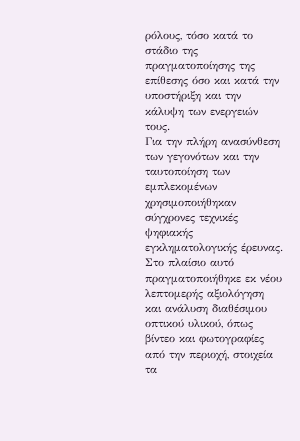ρόλους, τόσο κατά το στάδιο της πραγματοποίησης της επίθεσης όσο και κατά την υποστήριξη και την κάλυψη των ενεργειών τους.
Για την πλήρη ανασύνθεση των γεγονότων και την ταυτοποίηση των εμπλεκομένων χρησιμοποιήθηκαν σύγχρονες τεχνικές ψηφιακής εγκληματολογικής έρευνας. Στο πλαίσιο αυτό πραγματοποιήθηκε εκ νέου λεπτομερής αξιολόγηση και ανάλυση διαθέσιμου οπτικού υλικού, όπως βίντεο και φωτογραφίες από την περιοχή, στοιχεία τα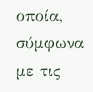οποία, σύμφωνα με τις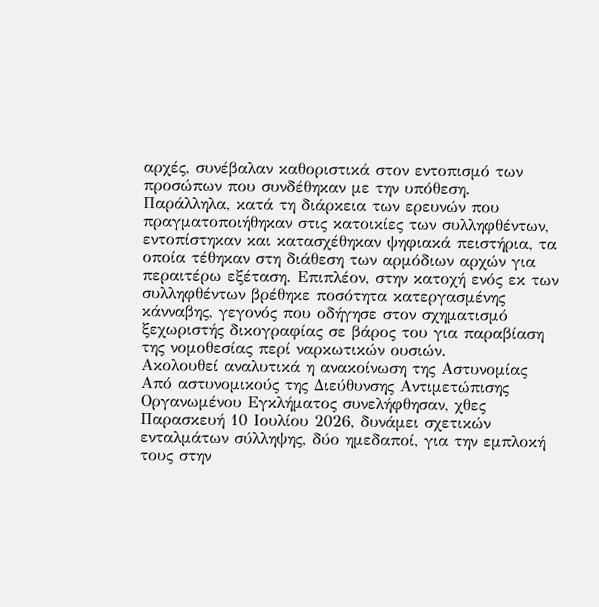αρχές, συνέβαλαν καθοριστικά στον εντοπισμό των προσώπων που συνδέθηκαν με την υπόθεση.
Παράλληλα, κατά τη διάρκεια των ερευνών που πραγματοποιήθηκαν στις κατοικίες των συλληφθέντων, εντοπίστηκαν και κατασχέθηκαν ψηφιακά πειστήρια, τα οποία τέθηκαν στη διάθεση των αρμόδιων αρχών για περαιτέρω εξέταση. Επιπλέον, στην κατοχή ενός εκ των συλληφθέντων βρέθηκε ποσότητα κατεργασμένης κάνναβης, γεγονός που οδήγησε στον σχηματισμό ξεχωριστής δικογραφίας σε βάρος του για παραβίαση της νομοθεσίας περί ναρκωτικών ουσιών.
Ακολουθεί αναλυτικά η ανακοίνωση της Αστυνομίας
Από αστυνομικούς της Διεύθυνσης Αντιμετώπισης Οργανωμένου Εγκλήματος συνελήφθησαν, χθες Παρασκευή 10 Ιουλίου 2026, δυνάμει σχετικών ενταλμάτων σύλληψης, δύο ημεδαποί, για την εμπλοκή τους στην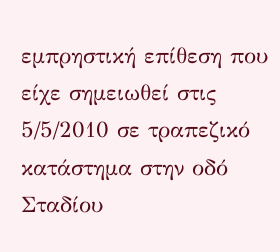εμπρηστική επίθεση που είχε σημειωθεί στις 5/5/2010 σε τραπεζικό κατάστημα στην οδό Σταδίου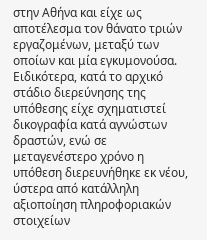στην Αθήνα και είχε ως αποτέλεσμα τον θάνατο τριών εργαζομένων, μεταξύ των οποίων και μία εγκυμονούσα.
Ειδικότερα, κατά το αρχικό στάδιο διερεύνησης της υπόθεσης είχε σχηματιστεί δικογραφία κατά αγνώστων δραστών, ενώ σε μεταγενέστερο χρόνο η υπόθεση διερευνήθηκε εκ νέου, ύστερα από κατάλληλη αξιοποίηση πληροφοριακών στοιχείων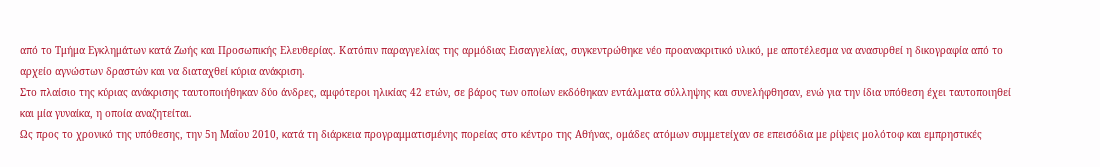από το Τμήμα Εγκλημάτων κατά Ζωής και Προσωπικής Ελευθερίας. Κατόπιν παραγγελίας της αρμόδιας Εισαγγελίας, συγκεντρώθηκε νέο προανακριτικό υλικό, με αποτέλεσμα να ανασυρθεί η δικογραφία από το αρχείο αγνώστων δραστών και να διαταχθεί κύρια ανάκριση.
Στο πλαίσιο της κύριας ανάκρισης ταυτοποιήθηκαν δύο άνδρες, αμφότεροι ηλικίας 42 ετών, σε βάρος των οποίων εκδόθηκαν εντάλματα σύλληψης και συνελήφθησαν, ενώ για την ίδια υπόθεση έχει ταυτοποιηθεί και μία γυναίκα, η οποία αναζητείται.
Ως προς το χρονικό της υπόθεσης, την 5η Μαΐου 2010, κατά τη διάρκεια προγραμματισμένης πορείας στο κέντρο της Αθήνας, ομάδες ατόμων συμμετείχαν σε επεισόδια με ρίψεις μολότοφ και εμπρηστικές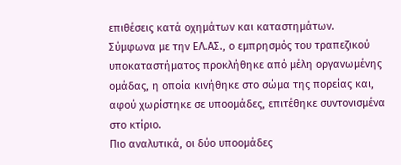επιθέσεις κατά οχημάτων και καταστημάτων.
Σύμφωνα με την ΕΛ.ΑΣ., ο εμπρησμός του τραπεζικού υποκαταστήματος προκλήθηκε από μέλη οργανωμένης ομάδας, η οποία κινήθηκε στο σώμα της πορείας και, αφού χωρίστηκε σε υποομάδες, επιτέθηκε συντονισμένα στο κτίριο.
Πιο αναλυτικά, οι δύο υποομάδες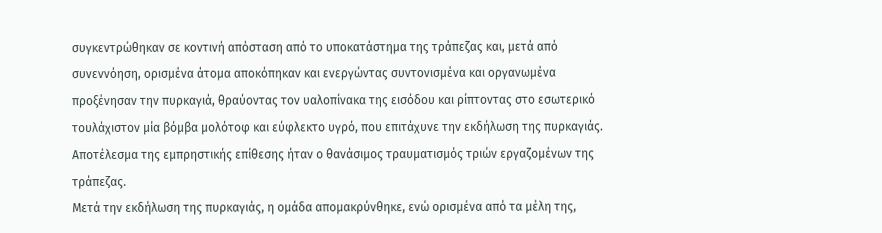συγκεντρώθηκαν σε κοντινή απόσταση από το υποκατάστημα της τράπεζας και, μετά από συνεννόηση, ορισμένα άτομα αποκόπηκαν και ενεργώντας συντονισμένα και οργανωμένα προξένησαν την πυρκαγιά, θραύοντας τον υαλοπίνακα της εισόδου και ρίπτοντας στο εσωτερικό τουλάχιστον μία βόμβα μολότοφ και εύφλεκτο υγρό, που επιτάχυνε την εκδήλωση της πυρκαγιάς.
Αποτέλεσμα της εμπρηστικής επίθεσης ήταν ο θανάσιμος τραυματισμός τριών εργαζομένων της τράπεζας.
Μετά την εκδήλωση της πυρκαγιάς, η ομάδα απομακρύνθηκε, ενώ ορισμένα από τα μέλη της,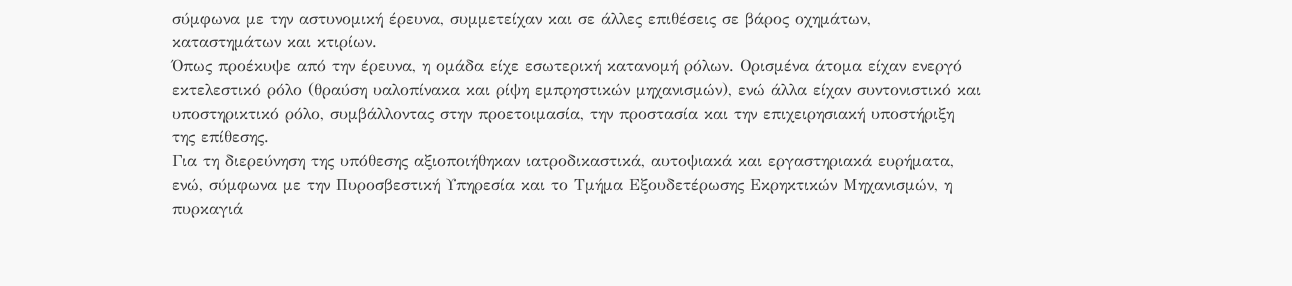σύμφωνα με την αστυνομική έρευνα, συμμετείχαν και σε άλλες επιθέσεις σε βάρος οχημάτων, καταστημάτων και κτιρίων.
Όπως προέκυψε από την έρευνα, η ομάδα είχε εσωτερική κατανομή ρόλων. Ορισμένα άτομα είχαν ενεργό εκτελεστικό ρόλο (θραύση υαλοπίνακα και ρίψη εμπρηστικών μηχανισμών), ενώ άλλα είχαν συντονιστικό και υποστηρικτικό ρόλο, συμβάλλοντας στην προετοιμασία, την προστασία και την επιχειρησιακή υποστήριξη της επίθεσης.
Για τη διερεύνηση της υπόθεσης αξιοποιήθηκαν ιατροδικαστικά, αυτοψιακά και εργαστηριακά ευρήματα, ενώ, σύμφωνα με την Πυροσβεστική Υπηρεσία και το Τμήμα Εξουδετέρωσης Εκρηκτικών Μηχανισμών, η πυρκαγιά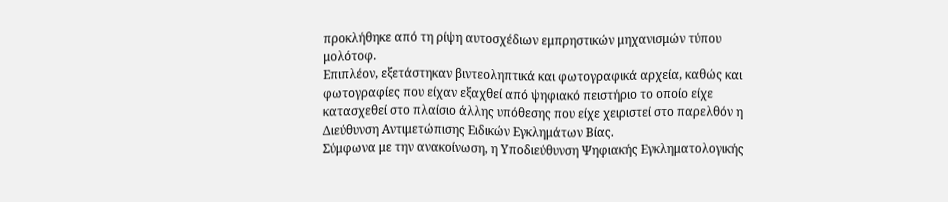προκλήθηκε από τη ρίψη αυτοσχέδιων εμπρηστικών μηχανισμών τύπου μολότοφ.
Επιπλέον, εξετάστηκαν βιντεοληπτικά και φωτογραφικά αρχεία, καθώς και φωτογραφίες που είχαν εξαχθεί από ψηφιακό πειστήριο το οποίο είχε κατασχεθεί στο πλαίσιο άλλης υπόθεσης που είχε χειριστεί στο παρελθόν η Διεύθυνση Αντιμετώπισης Ειδικών Εγκλημάτων Βίας.
Σύμφωνα με την ανακοίνωση, η Υποδιεύθυνση Ψηφιακής Εγκληματολογικής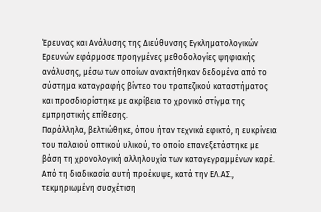Έρευνας και Ανάλυσης της Διεύθυνσης Εγκληματολογικών Ερευνών εφάρμοσε προηγμένες μεθοδολογίες ψηφιακής ανάλυσης, μέσω των οποίων ανακτήθηκαν δεδομένα από το σύστημα καταγραφής βίντεο του τραπεζικού καταστήματος και προσδιορίστηκε με ακρίβεια το χρονικό στίγμα της εμπρηστικής επίθεσης.
Παράλληλα, βελτιώθηκε, όπου ήταν τεχνικά εφικτό, η ευκρίνεια του παλαιού οπτικού υλικού, το οποίο επανεξετάστηκε με βάση τη χρονολογική αλληλουχία των καταγεγραμμένων καρέ. Από τη διαδικασία αυτή προέκυψε, κατά την ΕΛ.ΑΣ., τεκμηριωμένη συσχέτιση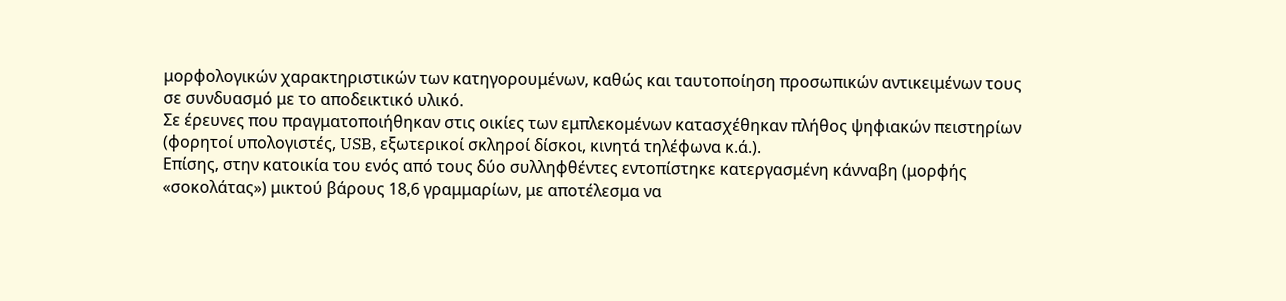μορφολογικών χαρακτηριστικών των κατηγορουμένων, καθώς και ταυτοποίηση προσωπικών αντικειμένων τους σε συνδυασμό με το αποδεικτικό υλικό.
Σε έρευνες που πραγματοποιήθηκαν στις οικίες των εμπλεκομένων κατασχέθηκαν πλήθος ψηφιακών πειστηρίων (φορητοί υπολογιστές, USB, εξωτερικοί σκληροί δίσκοι, κινητά τηλέφωνα κ.ά.).
Επίσης, στην κατοικία του ενός από τους δύο συλληφθέντες εντοπίστηκε κατεργασμένη κάνναβη (μορφής «σοκολάτας») μικτού βάρους 18,6 γραμμαρίων, με αποτέλεσμα να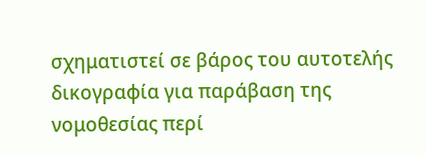σχηματιστεί σε βάρος του αυτοτελής δικογραφία για παράβαση της νομοθεσίας περί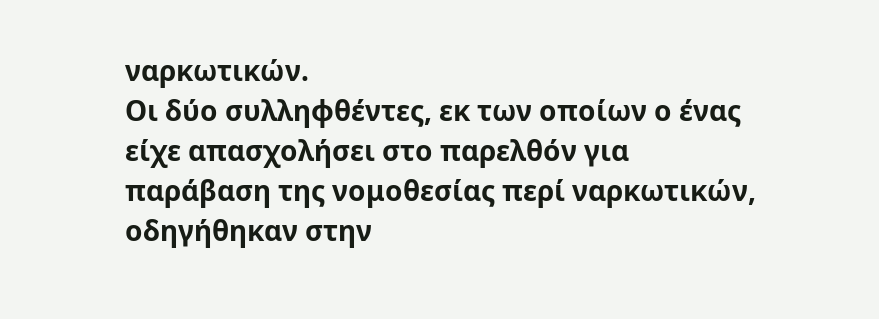ναρκωτικών.
Οι δύο συλληφθέντες, εκ των οποίων ο ένας είχε απασχολήσει στο παρελθόν για παράβαση της νομοθεσίας περί ναρκωτικών, οδηγήθηκαν στην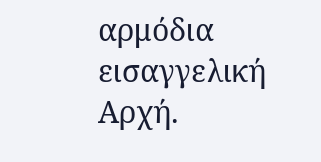αρμόδια εισαγγελική Αρχή.